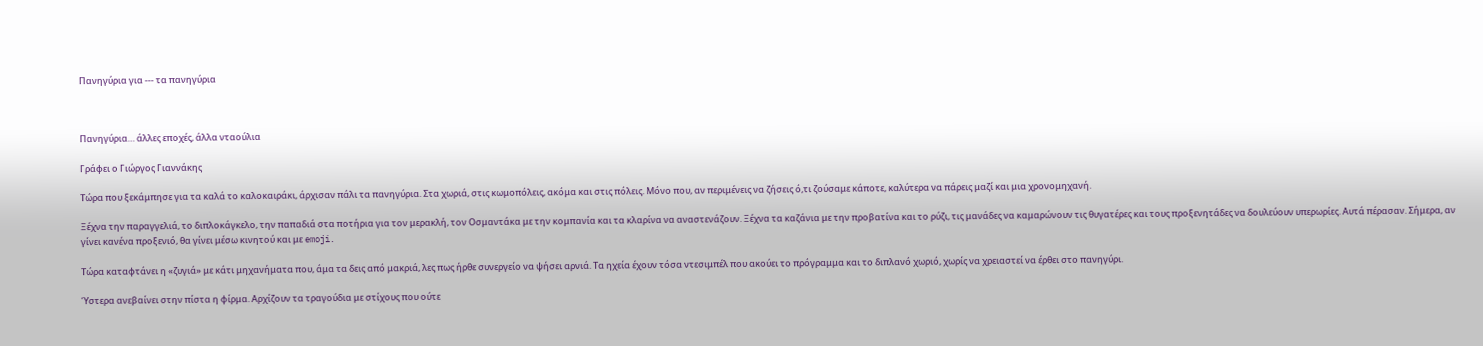Πανηγύρια για --- τα πανηγύρια



Πανηγύρια… άλλες εποχές, άλλα νταούλια

Γράφει ο Γιώργος Γιαννάκης

Τώρα που ξεκάμπησε για τα καλά το καλοκαιράκι, άρχισαν πάλι τα πανηγύρια. Στα χωριά, στις κωμοπόλεις, ακόμα και στις πόλεις. Μόνο που, αν περιμένεις να ζήσεις ό,τι ζούσαμε κάποτε, καλύτερα να πάρεις μαζί και μια χρονομηχανή.

Ξέχνα την παραγγελιά, το διπλοκάγκελο, την παπαδιά στα ποτήρια για τον μερακλή, τον Οσμαντάκα με την κομπανία και τα κλαρίνα να αναστενάζουν. Ξέχνα τα καζάνια με την προβατίνα και το ρύζι, τις μανάδες να καμαρώνουν τις θυγατέρες και τους προξενητάδες να δουλεύουν υπερωρίες. Αυτά πέρασαν. Σήμερα, αν γίνει κανένα προξενιό, θα γίνει μέσω κινητού και με emoji.

Τώρα καταφτάνει η «ζυγιά» με κάτι μηχανήματα που, άμα τα δεις από μακριά, λες πως ήρθε συνεργείο να ψήσει αρνιά. Τα ηχεία έχουν τόσα ντεσιμπέλ που ακούει το πρόγραμμα και το διπλανό χωριό, χωρίς να χρειαστεί να έρθει στο πανηγύρι.

Ύστερα ανεβαίνει στην πίστα η φίρμα. Αρχίζουν τα τραγούδια με στίχους που ούτε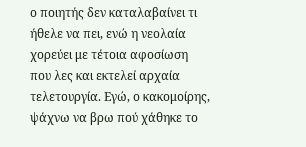ο ποιητής δεν καταλαβαίνει τι ήθελε να πει, ενώ η νεολαία χορεύει με τέτοια αφοσίωση που λες και εκτελεί αρχαία τελετουργία. Εγώ, ο κακομοίρης, ψάχνω να βρω πού χάθηκε το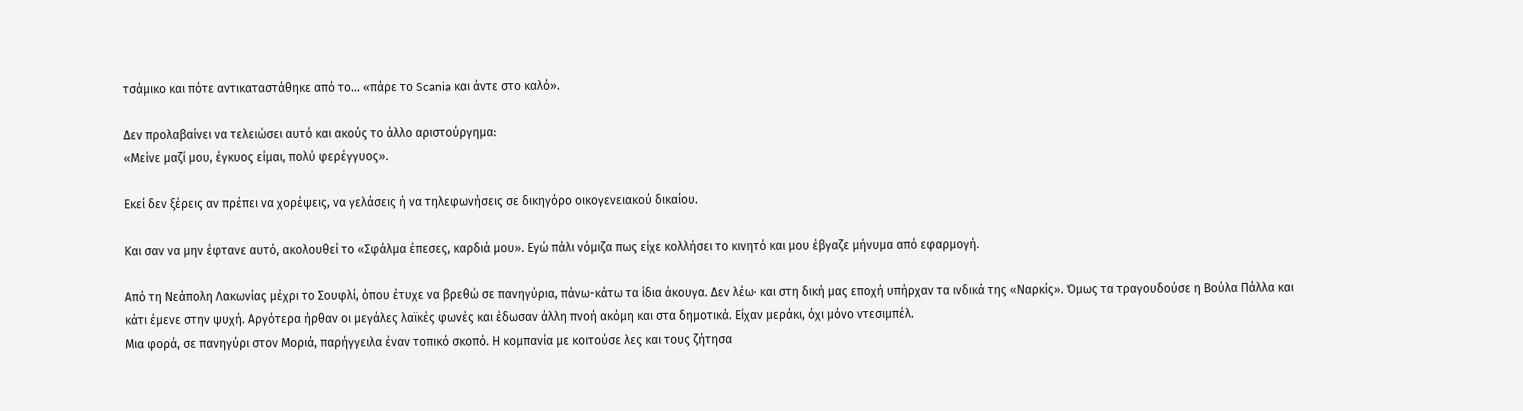τσάμικο και πότε αντικαταστάθηκε από το... «πάρε το Scania και άντε στο καλό».

Δεν προλαβαίνει να τελειώσει αυτό και ακούς το άλλο αριστούργημα:
«Μείνε μαζί μου, έγκυος είμαι, πολύ φερέγγυος».

Εκεί δεν ξέρεις αν πρέπει να χορέψεις, να γελάσεις ή να τηλεφωνήσεις σε δικηγόρο οικογενειακού δικαίου.

Και σαν να μην έφτανε αυτό, ακολουθεί το «Σφάλμα έπεσες, καρδιά μου». Εγώ πάλι νόμιζα πως είχε κολλήσει το κινητό και μου έβγαζε μήνυμα από εφαρμογή.

Από τη Νεάπολη Λακωνίας μέχρι το Σουφλί, όπου έτυχε να βρεθώ σε πανηγύρια, πάνω-κάτω τα ίδια άκουγα. Δεν λέω· και στη δική μας εποχή υπήρχαν τα ινδικά της «Ναρκίς». Όμως τα τραγουδούσε η Βούλα Πάλλα και κάτι έμενε στην ψυχή. Αργότερα ήρθαν οι μεγάλες λαϊκές φωνές και έδωσαν άλλη πνοή ακόμη και στα δημοτικά. Είχαν μεράκι, όχι μόνο ντεσιμπέλ.
Μια φορά, σε πανηγύρι στον Μοριά, παρήγγειλα έναν τοπικό σκοπό. Η κομπανία με κοιτούσε λες και τους ζήτησα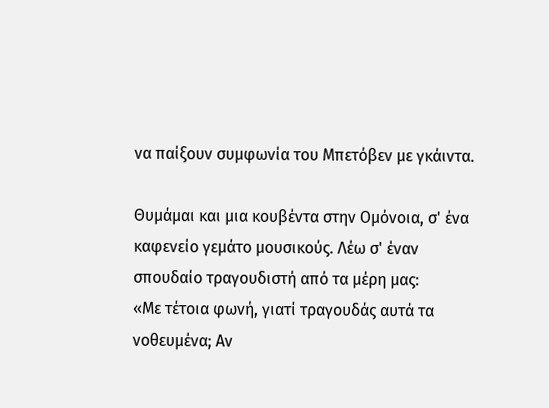να παίξουν συμφωνία του Μπετόβεν με γκάιντα.

Θυμάμαι και μια κουβέντα στην Ομόνοια, σ' ένα καφενείο γεμάτο μουσικούς. Λέω σ' έναν σπουδαίο τραγουδιστή από τα μέρη μας:
«Με τέτοια φωνή, γιατί τραγουδάς αυτά τα νοθευμένα; Αν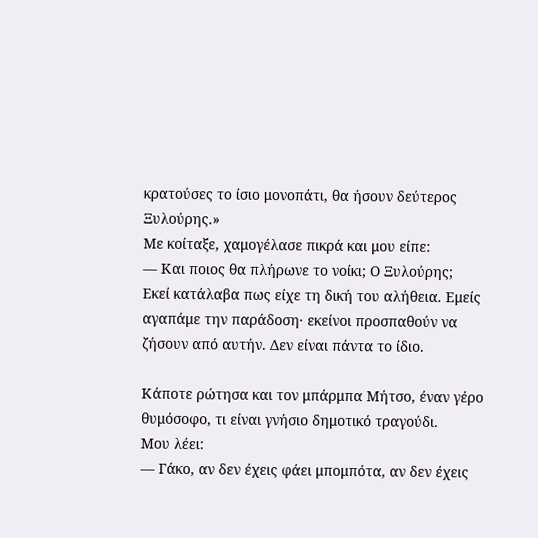κρατούσες το ίσιο μονοπάτι, θα ήσουν δεύτερος Ξυλούρης.»
Με κοίταξε, χαμογέλασε πικρά και μου είπε:
— Και ποιος θα πλήρωνε το νοίκι; Ο Ξυλούρης;
Εκεί κατάλαβα πως είχε τη δική του αλήθεια. Εμείς αγαπάμε την παράδοση· εκείνοι προσπαθούν να ζήσουν από αυτήν. Δεν είναι πάντα το ίδιο.

Κάποτε ρώτησα και τον μπάρμπα Μήτσο, έναν γέρο θυμόσοφο, τι είναι γνήσιο δημοτικό τραγούδι.
Μου λέει:
— Γάκο, αν δεν έχεις φάει μπομπότα, αν δεν έχεις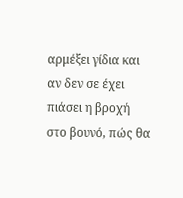αρμέξει γίδια και αν δεν σε έχει πιάσει η βροχή στο βουνό, πώς θα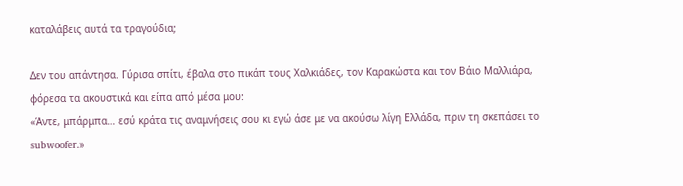καταλάβεις αυτά τα τραγούδια;

Δεν του απάντησα. Γύρισα σπίτι, έβαλα στο πικάπ τους Χαλκιάδες, τον Καρακώστα και τον Βάιο Μαλλιάρα, φόρεσα τα ακουστικά και είπα από μέσα μου:
«Άντε, μπάρμπα… εσύ κράτα τις αναμνήσεις σου κι εγώ άσε με να ακούσω λίγη Ελλάδα, πριν τη σκεπάσει το subwoofer.»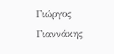Γιώργος Γιαννάκης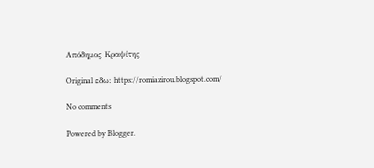Απόδημος Κραψίτης

Original εδω: https://romiazirou.blogspot.com/

No comments

Powered by Blogger.